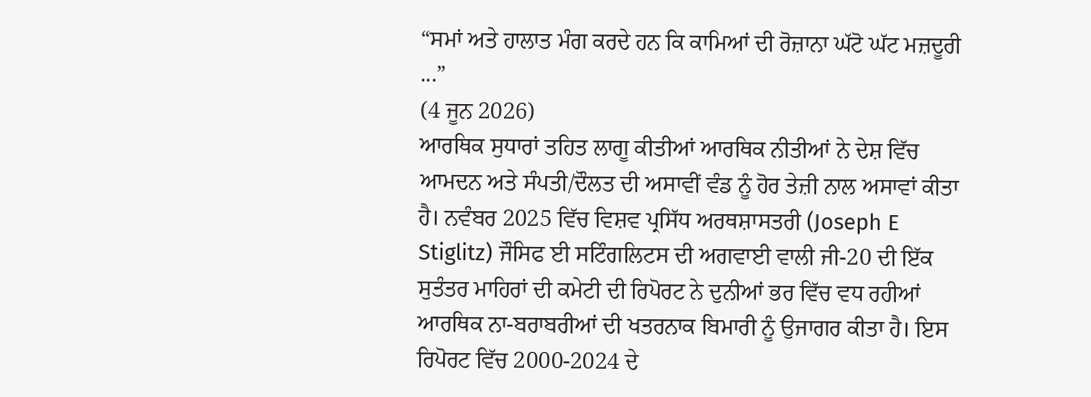“ਸਮਾਂ ਅਤੇ ਹਾਲਾਤ ਮੰਗ ਕਰਦੇ ਹਨ ਕਿ ਕਾਮਿਆਂ ਦੀ ਰੋਜ਼ਾਨਾ ਘੱਟੋ ਘੱਟ ਮਜ਼ਦੂਰੀ ...”
(4 ਜੂਨ 2026)
ਆਰਥਿਕ ਸੁਧਾਰਾਂ ਤਹਿਤ ਲਾਗੂ ਕੀਤੀਆਂ ਆਰਥਿਕ ਨੀਤੀਆਂ ਨੇ ਦੇਸ਼ ਵਿੱਚ ਆਮਦਨ ਅਤੇ ਸੰਪਤੀ/ਦੌਲਤ ਦੀ ਅਸਾਵੀਂ ਵੰਡ ਨੂੰ ਹੋਰ ਤੇਜ਼ੀ ਨਾਲ ਅਸਾਵਾਂ ਕੀਤਾ ਹੈ। ਨਵੰਬਰ 2025 ਵਿੱਚ ਵਿਸ਼ਵ ਪ੍ਰਸਿੱਧ ਅਰਥਸ਼ਾਸਤਰੀ (Joseph E Stiglitz) ਜੌਸਿਫ ਈ ਸਟਿੰਗਲਿਟਸ ਦੀ ਅਗਵਾਈ ਵਾਲੀ ਜੀ-20 ਦੀ ਇੱਕ ਸੁਤੰਤਰ ਮਾਹਿਰਾਂ ਦੀ ਕਮੇਟੀ ਦੀ ਰਿਪੋਰਟ ਨੇ ਦੁਨੀਆਂ ਭਰ ਵਿੱਚ ਵਧ ਰਹੀਆਂ ਆਰਥਿਕ ਨਾ-ਬਰਾਬਰੀਆਂ ਦੀ ਖਤਰਨਾਕ ਬਿਮਾਰੀ ਨੂੰ ਉਜਾਗਰ ਕੀਤਾ ਹੈ। ਇਸ ਰਿਪੋਰਟ ਵਿੱਚ 2000-2024 ਦੇ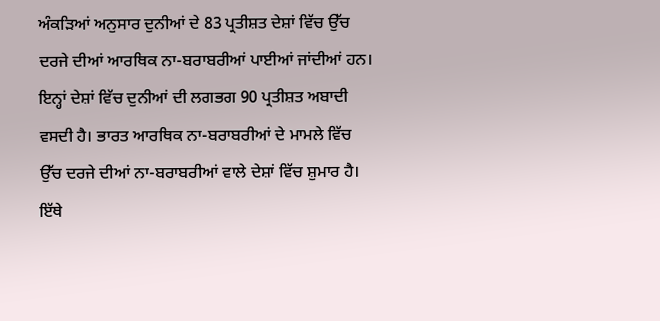ਅੰਕੜਿਆਂ ਅਨੁਸਾਰ ਦੁਨੀਆਂ ਦੇ 83 ਪ੍ਰਤੀਸ਼ਤ ਦੇਸ਼ਾਂ ਵਿੱਚ ਉੱਚ ਦਰਜੇ ਦੀਆਂ ਆਰਥਿਕ ਨਾ-ਬਰਾਬਰੀਆਂ ਪਾਈਆਂ ਜਾਂਦੀਆਂ ਹਨ। ਇਨ੍ਹਾਂ ਦੇਸ਼ਾਂ ਵਿੱਚ ਦੁਨੀਆਂ ਦੀ ਲਗਭਗ 90 ਪ੍ਰਤੀਸ਼ਤ ਅਬਾਦੀ ਵਸਦੀ ਹੈ। ਭਾਰਤ ਆਰਥਿਕ ਨਾ-ਬਰਾਬਰੀਆਂ ਦੇ ਮਾਮਲੇ ਵਿੱਚ ਉੱਚ ਦਰਜੇ ਦੀਆਂ ਨਾ-ਬਰਾਬਰੀਆਂ ਵਾਲੇ ਦੇਸ਼ਾਂ ਵਿੱਚ ਸ਼ੁਮਾਰ ਹੈ। ਇੱਥੇ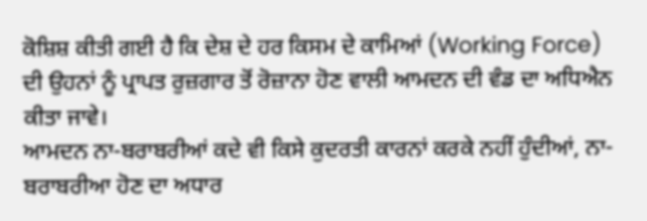ਕੋਸ਼ਿਸ਼ ਕੀਤੀ ਗਈ ਹੈ ਕਿ ਦੇਸ਼ ਦੇ ਹਰ ਕਿਸਮ ਦੇ ਕਾਮਿਆਂ (Working Force) ਦੀ ਉਹਨਾਂ ਨੂੰ ਪ੍ਰਾਪਤ ਰੁਜ਼ਗਾਰ ਤੋਂ ਰੋਜ਼ਾਨਾ ਹੋਣ ਵਾਲੀ ਆਮਦਨ ਦੀ ਵੰਡ ਦਾ ਅਧਿਐਨ ਕੀਤਾ ਜਾਵੇ।
ਆਮਦਨ ਨਾ-ਬਰਾਬਰੀਆਂ ਕਦੇ ਵੀ ਕਿਸੇ ਕੁਦਰਤੀ ਕਾਰਨਾਂ ਕਰਕੇ ਨਹੀਂ ਹੁੰਦੀਆਂ, ਨਾ-ਬਰਾਬਰੀਆ ਹੋਣ ਦਾ ਅਧਾਰ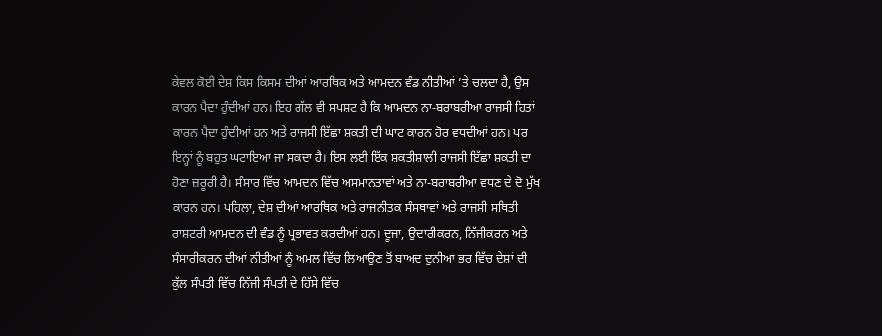ਕੇਵਲ ਕੋਈ ਦੇਸ਼ ਕਿਸ ਕਿਸਮ ਦੀਆਂ ਆਰਥਿਕ ਅਤੇ ਆਮਦਨ ਵੰਡ ਨੀਤੀਆਂ ’ਤੇ ਚਲਦਾ ਹੈ, ਉਸ ਕਾਰਨ ਪੈਦਾ ਹੁੰਦੀਆਂ ਹਨ। ਇਹ ਗੱਲ ਵੀ ਸਪਸ਼ਟ ਹੈ ਕਿ ਆਮਦਨ ਨਾ-ਬਰਾਬਰੀਆ ਰਾਜਸੀ ਹਿਤਾਂ ਕਾਰਨ ਪੈਦਾ ਹੁੰਦੀਆਂ ਹਨ ਅਤੇ ਰਾਜਸੀ ਇੱਛਾ ਸ਼ਕਤੀ ਦੀ ਘਾਟ ਕਾਰਨ ਹੋਰ ਵਧਦੀਆਂ ਹਨ। ਪਰ ਇਨ੍ਹਾਂ ਨੂੰ ਬਹੁਤ ਘਟਾਇਆ ਜਾ ਸਕਦਾ ਹੈ। ਇਸ ਲਈ ਇੱਕ ਸ਼ਕਤੀਸ਼ਾਲੀ ਰਾਜਸੀ ਇੱਛਾ ਸ਼ਕਤੀ ਦਾ ਹੋਣਾ ਜ਼ਰੂਰੀ ਹੈ। ਸੰਸਾਰ ਵਿੱਚ ਆਮਦਨ ਵਿੱਚ ਅਸਮਾਨਤਾਵਾਂ ਅਤੇ ਨਾ-ਬਰਾਬਰੀਆ ਵਧਣ ਦੇ ਦੋ ਮੁੱਖ ਕਾਰਨ ਹਨ। ਪਹਿਲਾ, ਦੇਸ਼ ਦੀਆਂ ਆਰਥਿਕ ਅਤੇ ਰਾਜਨੀਤਕ ਸੰਸਥਾਵਾਂ ਅਤੇ ਰਾਜਸੀ ਸਥਿਤੀ ਰਾਸ਼ਟਰੀ ਆਮਦਨ ਦੀ ਵੰਡ ਨੂੰ ਪ੍ਰਭਾਵਤ ਕਰਦੀਆਂ ਹਨ। ਦੂਜਾ, ਉਦਾਰੀਕਰਨ, ਨਿੱਜੀਕਰਨ ਅਤੇ ਸੰਸਾਰੀਕਰਨ ਦੀਆਂ ਨੀਤੀਆਂ ਨੂੰ ਅਮਲ ਵਿੱਚ ਲਿਆਉਣ ਤੋਂ ਬਾਅਦ ਦੁਨੀਆ ਭਰ ਵਿੱਚ ਦੇਸ਼ਾਂ ਦੀ ਕੁੱਲ ਸੰਪਤੀ ਵਿੱਚ ਨਿੱਜੀ ਸੰਪਤੀ ਦੇ ਹਿੱਸੇ ਵਿੱਚ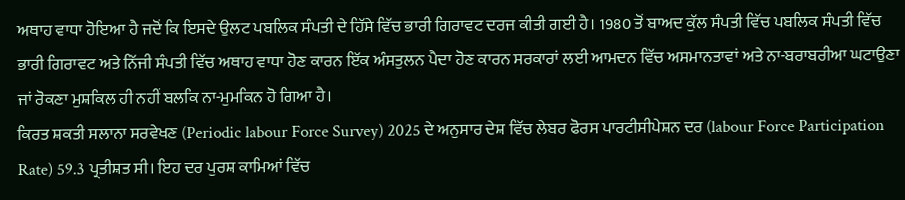ਅਥਾਹ ਵਾਧਾ ਹੋਇਆ ਹੈ ਜਦੋਂ ਕਿ ਇਸਦੇ ਉਲਟ ਪਬਲਿਕ ਸੰਪਤੀ ਦੇ ਹਿੱਸੇ ਵਿੱਚ ਭਾਰੀ ਗਿਰਾਵਟ ਦਰਜ ਕੀਤੀ ਗਈ ਹੈ। 1980 ਤੋਂ ਬਾਅਦ ਕੁੱਲ ਸੰਪਤੀ ਵਿੱਚ ਪਬਲਿਕ ਸੰਪਤੀ ਵਿੱਚ ਭਾਰੀ ਗਿਰਾਵਟ ਅਤੇ ਨਿੱਜੀ ਸੰਪਤੀ ਵਿੱਚ ਅਥਾਹ ਵਾਧਾ ਹੋਣ ਕਾਰਨ ਇੱਕ ਅੰਸਤੁਲਨ ਪੈਦਾ ਹੋਣ ਕਾਰਨ ਸਰਕਾਰਾਂ ਲਈ ਆਮਦਨ ਵਿੱਚ ਅਸਮਾਨਤਾਵਾਂ ਅਤੇ ਨਾ-ਬਰਾਬਰੀਆ ਘਟਾਉਣਾ ਜਾਂ ਰੋਕਣਾ ਮੁਸ਼ਕਿਲ ਹੀ ਨਹੀਂ ਬਲਕਿ ਨਾ-ਮੁਮਕਿਨ ਹੋ ਗਿਆ ਹੈ।
ਕਿਰਤ ਸ਼ਕਤੀ ਸਲਾਨਾ ਸਰਵੇਖਣ (Periodic labour Force Survey) 2025 ਦੇ ਅਨੁਸਾਰ ਦੇਸ਼ ਵਿੱਚ ਲੇਬਰ ਫੋਰਸ ਪਾਰਟੀਸੀਪੇਸ਼ਨ ਦਰ (labour Force Participation Rate) 59.3 ਪ੍ਰਤੀਸ਼ਤ ਸੀ। ਇਹ ਦਰ ਪੁਰਸ਼ ਕਾਮਿਆਂ ਵਿੱਚ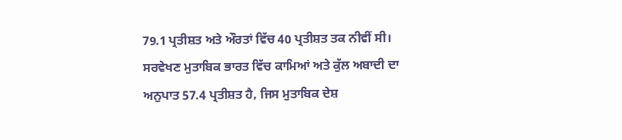79.1 ਪ੍ਰਤੀਸ਼ਤ ਅਤੇ ਔਰਤਾਂ ਵਿੱਚ 40 ਪ੍ਰਤੀਸ਼ਤ ਤਕ ਨੀਵੀਂ ਸੀ। ਸਰਵੇਖਣ ਮੁਤਾਬਿਕ ਭਾਰਤ ਵਿੱਚ ਕਾਮਿਆਂ ਅਤੇ ਕੁੱਲ ਅਬਾਦੀ ਦਾ ਅਨੁਪਾਤ 57.4 ਪ੍ਰਤੀਸ਼ਤ ਹੈ, ਜਿਸ ਮੁਤਾਬਿਕ ਦੇਸ਼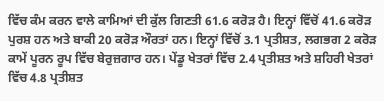ਵਿੱਚ ਕੰਮ ਕਰਨ ਵਾਲੇ ਕਾਮਿਆਂ ਦੀ ਕੁੱਲ ਗਿਣਤੀ 61.6 ਕਰੋੜ ਹੈ। ਇਨ੍ਹਾਂ ਵਿੱਚੋਂ 41.6 ਕਰੋੜ ਪੁਰਸ਼ ਹਨ ਅਤੇ ਬਾਕੀ 20 ਕਰੋੜ ਔਰਤਾਂ ਹਨ। ਇਨ੍ਹਾਂ ਵਿੱਚੋਂ 3.1 ਪ੍ਰਤੀਸ਼ਤ, ਲਗਭਗ 2 ਕਰੋੜ ਕਾਮੇਂ ਪੂਰਨ ਰੂਪ ਵਿੱਚ ਬੇਰੁਜ਼ਗਾਰ ਹਨ। ਪੇਂਡੂ ਖੇਤਰਾਂ ਵਿੱਚ 2.4 ਪ੍ਰਤੀਸ਼ਤ ਅਤੇ ਸ਼ਹਿਰੀ ਖੇਤਰਾਂ ਵਿੱਚ 4.8 ਪ੍ਰਤੀਸ਼ਤ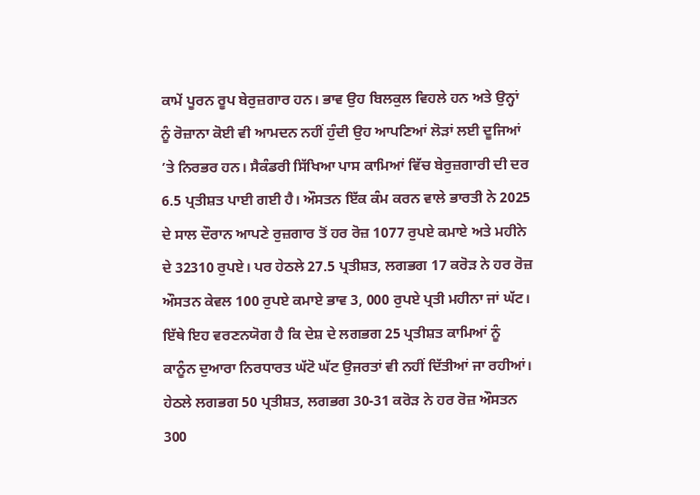ਕਾਮੇਂ ਪੂਰਨ ਰੂਪ ਬੇਰੁਜ਼ਗਾਰ ਹਨ। ਭਾਵ ਉਹ ਬਿਲਕੁਲ ਵਿਹਲੇ ਹਨ ਅਤੇ ਉਨ੍ਹਾਂ ਨੂੰ ਰੋਜ਼ਾਨਾ ਕੋਈ ਵੀ ਆਮਦਨ ਨਹੀਂ ਹੁੰਦੀ ਉਹ ਆਪਣਿਆਂ ਲੋੜਾਂ ਲਈ ਦੂਜਿਆਂ ’ਤੇ ਨਿਰਭਰ ਹਨ। ਸੈਕੰਡਰੀ ਸਿੱਖਿਆ ਪਾਸ ਕਾਮਿਆਂ ਵਿੱਚ ਬੇਰੁਜ਼ਗਾਰੀ ਦੀ ਦਰ 6.5 ਪ੍ਰਤੀਸ਼ਤ ਪਾਈ ਗਈ ਹੈ। ਔਸਤਨ ਇੱਕ ਕੰਮ ਕਰਨ ਵਾਲੇ ਭਾਰਤੀ ਨੇ 2025 ਦੇ ਸਾਲ ਦੌਰਾਨ ਆਪਣੇ ਰੁਜ਼ਗਾਰ ਤੋਂ ਹਰ ਰੋਜ਼ 1077 ਰੁਪਏ ਕਮਾਏ ਅਤੇ ਮਹੀਨੇ ਦੇ 32310 ਰੁਪਏ। ਪਰ ਹੇਠਲੇ 27.5 ਪ੍ਰਤੀਸ਼ਤ, ਲਗਭਗ 17 ਕਰੋੜ ਨੇ ਹਰ ਰੋਜ਼ ਔਸਤਨ ਕੇਵਲ 100 ਰੁਪਏ ਕਮਾਏ ਭਾਵ 3, 000 ਰੁਪਏ ਪ੍ਰਤੀ ਮਹੀਨਾ ਜਾਂ ਘੱਟ। ਇੱਥੇ ਇਹ ਵਰਣਨਯੋਗ ਹੈ ਕਿ ਦੇਸ਼ ਦੇ ਲਗਭਗ 25 ਪ੍ਰਤੀਸ਼ਤ ਕਾਮਿਆਂ ਨੂੰ ਕਾਨੂੰਨ ਦੁਆਰਾ ਨਿਰਧਾਰਤ ਘੱਟੋ ਘੱਟ ਉਜਰਤਾਂ ਵੀ ਨਹੀਂ ਦਿੱਤੀਆਂ ਜਾ ਰਹੀਆਂ। ਹੇਠਲੇ ਲਗਭਗ 50 ਪ੍ਰਤੀਸ਼ਤ, ਲਗਭਗ 30-31 ਕਰੋੜ ਨੇ ਹਰ ਰੋਜ਼ ਔਸਤਨ 300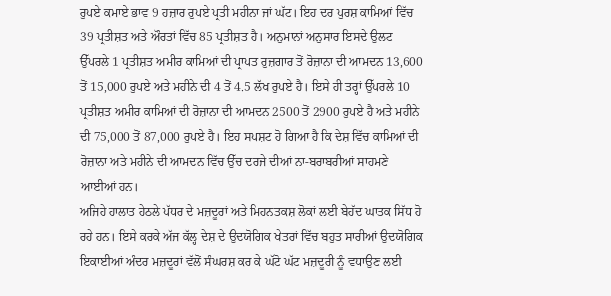ਰੁਪਏ ਕਮਾਏ ਭਾਵ 9 ਹਜ਼ਾਰ ਰੁਪਏ ਪ੍ਰਤੀ ਮਹੀਨਾ ਜਾਂ ਘੱਟ। ਇਹ ਦਰ ਪੁਰਸ਼ ਕਾਮਿਆਂ ਵਿੱਚ 39 ਪ੍ਰਤੀਸ਼ਤ ਅਤੇ ਔਰਤਾਂ ਵਿੱਚ 85 ਪ੍ਰਤੀਸ਼ਤ ਹੈ। ਅਨੁਮਾਨਾਂ ਅਨੁਸਾਰ ਇਸਦੇ ਉਲਟ ਉੱਪਰਲੇ 1 ਪ੍ਰਤੀਸ਼ਤ ਅਮੀਰ ਕਾਮਿਆਂ ਦੀ ਪ੍ਰਾਪਤ ਰੁਜ਼ਗਾਰ ਤੋਂ ਰੋਜ਼ਾਨਾ ਦੀ ਆਮਦਨ 13,600 ਤੋਂ 15,000 ਰੁਪਏ ਅਤੇ ਮਹੀਨੇ ਦੀ 4 ਤੋਂ 4.5 ਲੱਖ ਰੁਪਏ ਹੈ। ਇਸੇ ਹੀ ਤਰ੍ਹਾਂ ਉੱਪਰਲੇ 10 ਪ੍ਰਤੀਸ਼ਤ ਅਮੀਰ ਕਾਮਿਆਂ ਦੀ ਰੋਜ਼ਾਨਾ ਦੀ ਆਮਦਨ 2500 ਤੋਂ 2900 ਰੁਪਏ ਹੈ ਅਤੇ ਮਹੀਨੇ ਦੀ 75,000 ਤੋਂ 87,000 ਰੁਪਏ ਹੈ। ਇਹ ਸਪਸ਼ਟ ਹੋ ਗਿਆ ਹੈ ਕਿ ਦੇਸ਼ ਵਿੱਚ ਕਾਮਿਆਂ ਦੀ ਰੋਜ਼ਾਨਾ ਅਤੇ ਮਹੀਨੇ ਦੀ ਆਮਦਨ ਵਿੱਚ ਉੱਚ ਦਰਜੇ ਦੀਆਂ ਨਾ-ਬਰਾਬਰੀਆਂ ਸਾਹਮਣੇ ਆਈਆਂ ਹਨ।
ਅਜਿਹੇ ਹਾਲਾਤ ਹੇਠਲੇ ਪੱਧਰ ਦੇ ਮਜ਼ਦੂਰਾਂ ਅਤੇ ਮਿਹਨਤਕਸ਼ ਲੋਕਾਂ ਲਈ ਬੇਹੱਦ ਘਾਤਕ ਸਿੱਧ ਹੋ ਰਹੇ ਹਨ। ਇਸੇ ਕਰਕੇ ਅੱਜ ਕੱਲ੍ਹ ਦੇਸ਼ ਦੇ ਉਦਯੋਗਿਕ ਖੇਤਰਾਂ ਵਿੱਚ ਬਹੁਤ ਸਾਰੀਆਂ ਉਦਯੋਗਿਕ ਇਕਾਈਆਂ ਅੰਦਰ ਮਜ਼ਦੂਰਾਂ ਵੱਲੋਂ ਸੰਘਰਸ਼ ਕਰ ਕੇ ਘੱਟੋ ਘੱਟ ਮਜ਼ਦੂਰੀ ਨੂੰ ਵਧਾਉਣ ਲਈ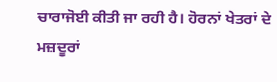ਚਾਰਾਜੋਈ ਕੀਤੀ ਜਾ ਰਹੀ ਹੈ। ਹੋਰਨਾਂ ਖੇਤਰਾਂ ਦੇ ਮਜ਼ਦੂਰਾਂ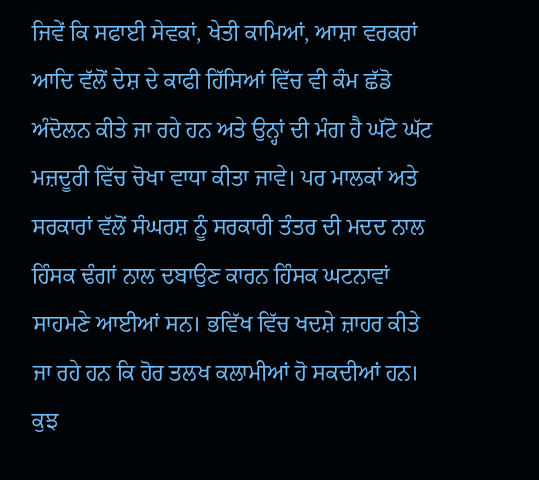ਜਿਵੇਂ ਕਿ ਸਫਾਈ ਸੇਵਕਾਂ, ਖੇਤੀ ਕਾਮਿਆਂ, ਆਸ਼ਾ ਵਰਕਰਾਂ ਆਦਿ ਵੱਲੋਂ ਦੇਸ਼ ਦੇ ਕਾਫੀ ਹਿੱਸਿਆਂ ਵਿੱਚ ਵੀ ਕੰਮ ਛੱਡੋ ਅੰਦੋਲਨ ਕੀਤੇ ਜਾ ਰਹੇ ਹਨ ਅਤੇ ਉਨ੍ਹਾਂ ਦੀ ਮੰਗ ਹੈ ਘੱਟੋ ਘੱਟ ਮਜ਼ਦੂਰੀ ਵਿੱਚ ਚੋਖਾ ਵਾਧਾ ਕੀਤਾ ਜਾਵੇ। ਪਰ ਮਾਲਕਾਂ ਅਤੇ ਸਰਕਾਰਾਂ ਵੱਲੋਂ ਸੰਘਰਸ਼ ਨੂੰ ਸਰਕਾਰੀ ਤੰਤਰ ਦੀ ਮਦਦ ਨਾਲ ਹਿੰਸਕ ਢੰਗਾਂ ਨਾਲ ਦਬਾਉਣ ਕਾਰਨ ਹਿੰਸਕ ਘਟਨਾਵਾਂ ਸਾਹਮਣੇ ਆਈਆਂ ਸਨ। ਭਵਿੱਖ ਵਿੱਚ ਖਦਸ਼ੇ ਜ਼ਾਹਰ ਕੀਤੇ ਜਾ ਰਹੇ ਹਨ ਕਿ ਹੋਰ ਤਲਖ ਕਲਾਮੀਆਂ ਹੋ ਸਕਦੀਆਂ ਹਨ। ਕੁਝ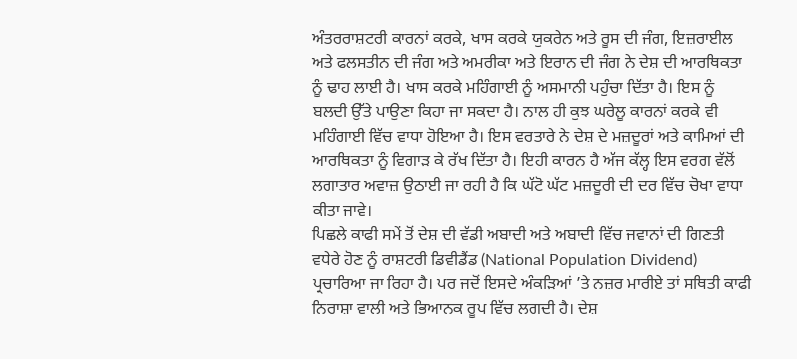ਅੰਤਰਰਾਸ਼ਟਰੀ ਕਾਰਨਾਂ ਕਰਕੇ, ਖਾਸ ਕਰਕੇ ਯੁਕਰੇਨ ਅਤੇ ਰੂਸ ਦੀ ਜੰਗ, ਇਜ਼ਰਾਈਲ ਅਤੇ ਫਲਸਤੀਨ ਦੀ ਜੰਗ ਅਤੇ ਅਮਰੀਕਾ ਅਤੇ ਇਰਾਨ ਦੀ ਜੰਗ ਨੇ ਦੇਸ਼ ਦੀ ਆਰਥਿਕਤਾ ਨੂੰ ਢਾਹ ਲਾਈ ਹੈ। ਖਾਸ ਕਰਕੇ ਮਹਿੰਗਾਈ ਨੂੰ ਅਸਮਾਨੀ ਪਹੁੰਚਾ ਦਿੱਤਾ ਹੈ। ਇਸ ਨੂੰ ਬਲਦੀ ਉੱਤੇ ਪਾਉਣਾ ਕਿਹਾ ਜਾ ਸਕਦਾ ਹੈ। ਨਾਲ ਹੀ ਕੁਝ ਘਰੇਲੂ ਕਾਰਨਾਂ ਕਰਕੇ ਵੀ ਮਹਿੰਗਾਈ ਵਿੱਚ ਵਾਧਾ ਹੋਇਆ ਹੈ। ਇਸ ਵਰਤਾਰੇ ਨੇ ਦੇਸ਼ ਦੇ ਮਜ਼ਦੂਰਾਂ ਅਤੇ ਕਾਮਿਆਂ ਦੀ ਆਰਥਿਕਤਾ ਨੂੰ ਵਿਗਾੜ ਕੇ ਰੱਖ ਦਿੱਤਾ ਹੈ। ਇਹੀ ਕਾਰਨ ਹੈ ਅੱਜ ਕੱਲ੍ਹ ਇਸ ਵਰਗ ਵੱਲੋਂ ਲਗਾਤਾਰ ਅਵਾਜ਼ ਉਠਾਈ ਜਾ ਰਹੀ ਹੈ ਕਿ ਘੱਟੋ ਘੱਟ ਮਜ਼ਦੂਰੀ ਦੀ ਦਰ ਵਿੱਚ ਚੋਖਾ ਵਾਧਾ ਕੀਤਾ ਜਾਵੇ।
ਪਿਛਲੇ ਕਾਫੀ ਸਮੇਂ ਤੋਂ ਦੇਸ਼ ਦੀ ਵੱਡੀ ਅਬਾਦੀ ਅਤੇ ਅਬਾਦੀ ਵਿੱਚ ਜਵਾਨਾਂ ਦੀ ਗਿਣਤੀ ਵਧੇਰੇ ਹੋਣ ਨੂੰ ਰਾਸ਼ਟਰੀ ਡਿਵੀਡੈਂਡ (National Population Dividend) ਪ੍ਰਚਾਰਿਆ ਜਾ ਰਿਹਾ ਹੈ। ਪਰ ਜਦੋਂ ਇਸਦੇ ਅੰਕੜਿਆਂ ’ਤੇ ਨਜ਼ਰ ਮਾਰੀਏ ਤਾਂ ਸਥਿਤੀ ਕਾਫੀ ਨਿਰਾਸ਼ਾ ਵਾਲੀ ਅਤੇ ਭਿਆਨਕ ਰੂਪ ਵਿੱਚ ਲਗਦੀ ਹੈ। ਦੇਸ਼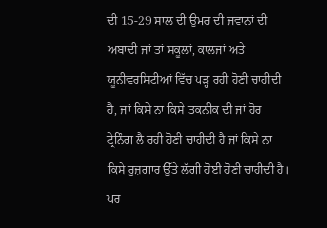ਦੀ 15-29 ਸਾਲ ਦੀ ਉਮਰ ਦੀ ਜਵਾਨਾਂ ਦੀ ਅਬਾਦੀ ਜਾਂ ਤਾਂ ਸਕੂਲਾਂ, ਕਾਲਜਾਂ ਅਤੇ ਯੂਨੀਵਰਸਿਟੀਆਂ ਵਿੱਚ ਪੜ੍ਹ ਰਹੀ ਹੋਣੀ ਚਾਹੀਦੀ ਹੈ, ਜਾਂ ਕਿਸੇ ਨਾ ਕਿਸੇ ਤਕਨੀਕ ਦੀ ਜਾਂ ਹੋਰ ਟ੍ਰੇਨਿੰਗ ਲੈ ਰਹੀ ਹੋਣੀ ਚਾਹੀਦੀ ਹੈ ਜਾਂ ਕਿਸੇ ਨਾ ਕਿਸੇ ਰੁਜ਼ਗਾਰ ਉੱਤੇ ਲੱਗੀ ਹੋਈ ਹੋਣੀ ਚਾਹੀਦੀ ਹੈ। ਪਰ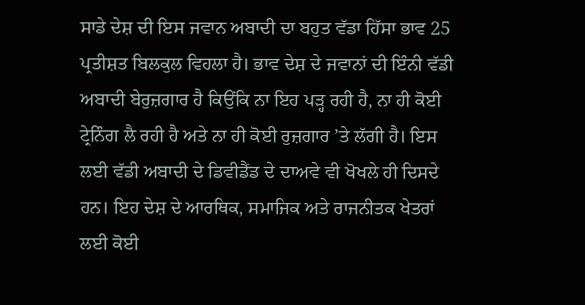ਸਾਡੇ ਦੇਸ਼ ਦੀ ਇਸ ਜਵਾਨ ਅਬਾਦੀ ਦਾ ਬਹੁਤ ਵੱਡਾ ਹਿੱਸਾ ਭਾਵ 25 ਪ੍ਰਤੀਸ਼ਤ ਬਿਲਕੁਲ ਵਿਹਲਾ ਹੈ। ਭਾਵ ਦੇਸ਼ ਦੇ ਜਵਾਨਾਂ ਦੀ ਇੰਨੀ ਵੱਡੀ ਅਬਾਦੀ ਬੇਰੁਜ਼ਗਾਰ ਹੈ ਕਿਉਂਕਿ ਨਾ ਇਹ ਪੜ੍ਹ ਰਹੀ ਹੈ, ਨਾ ਹੀ ਕੋਈ ਟ੍ਰੇਨਿੰਗ ਲੈ ਰਹੀ ਹੈ ਅਤੇ ਨਾ ਹੀ ਕੋਈ ਰੁਜ਼ਗਾਰ ’ਤੇ ਲੱਗੀ ਹੈ। ਇਸ ਲਈ ਵੱਡੀ ਅਬਾਦੀ ਦੇ ਡਿਵੀਡੈਂਡ ਦੇ ਦਾਅਵੇ ਵੀ ਖੋਖਲੇ ਹੀ ਦਿਸਦੇ ਹਨ। ਇਹ ਦੇਸ਼ ਦੇ ਆਰਥਿਕ, ਸਮਾਜਿਕ ਅਤੇ ਰਾਜਨੀਤਕ ਖੇਤਰਾਂ ਲਈ ਕੋਈ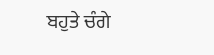ਬਹੁਤੇ ਚੰਗੇ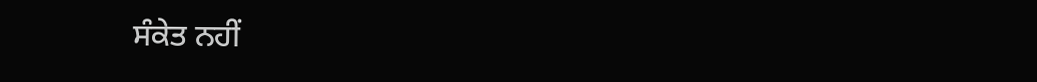ਸੰਕੇਤ ਨਹੀਂ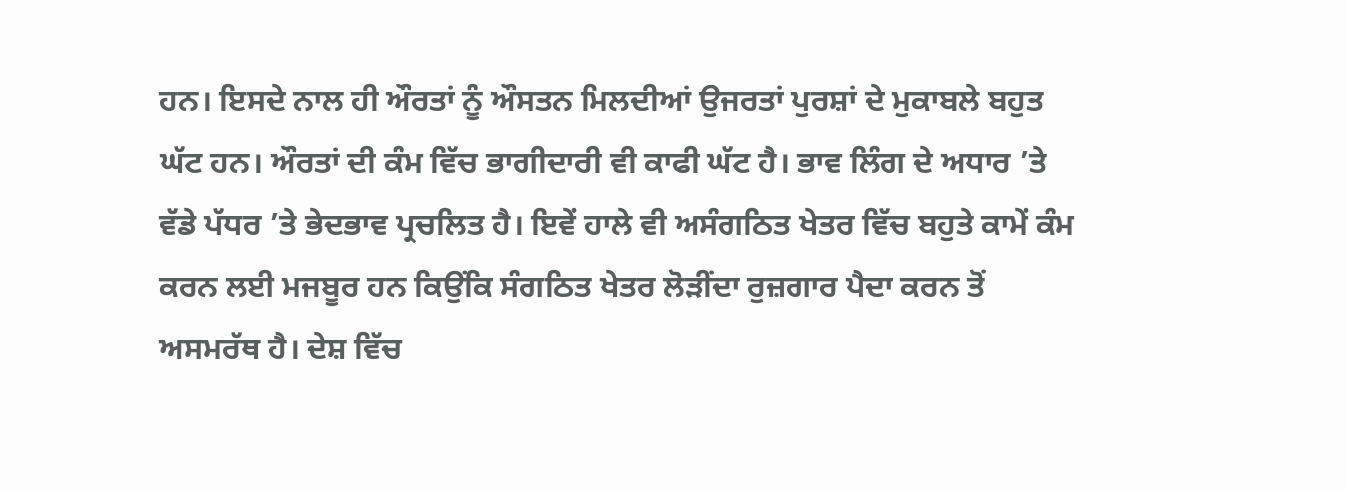ਹਨ। ਇਸਦੇ ਨਾਲ ਹੀ ਔਰਤਾਂ ਨੂੰ ਔਸਤਨ ਮਿਲਦੀਆਂ ਉਜਰਤਾਂ ਪੁਰਸ਼ਾਂ ਦੇ ਮੁਕਾਬਲੇ ਬਹੁਤ ਘੱਟ ਹਨ। ਔਰਤਾਂ ਦੀ ਕੰਮ ਵਿੱਚ ਭਾਗੀਦਾਰੀ ਵੀ ਕਾਫੀ ਘੱਟ ਹੈ। ਭਾਵ ਲਿੰਗ ਦੇ ਅਧਾਰ ’ਤੇ ਵੱਡੇ ਪੱਧਰ ’ਤੇ ਭੇਦਭਾਵ ਪ੍ਰਚਲਿਤ ਹੈ। ਇਵੇਂ ਹਾਲੇ ਵੀ ਅਸੰਗਠਿਤ ਖੇਤਰ ਵਿੱਚ ਬਹੁਤੇ ਕਾਮੇਂ ਕੰਮ ਕਰਨ ਲਈ ਮਜਬੂਰ ਹਨ ਕਿਉਂਕਿ ਸੰਗਠਿਤ ਖੇਤਰ ਲੋੜੀਂਦਾ ਰੁਜ਼ਗਾਰ ਪੈਦਾ ਕਰਨ ਤੋਂ ਅਸਮਰੱਥ ਹੈ। ਦੇਸ਼ ਵਿੱਚ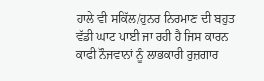ਹਾਲੇ ਵੀ ਸਕਿੱਲ/ਹੁਨਰ ਨਿਰਮਾਣ ਦੀ ਬਹੁਤ ਵੱਡੀ ਘਾਟ ਪਾਈ ਜਾ ਰਹੀ ਹੈ ਜਿਸ ਕਾਰਨ ਕਾਫੀ ਨੌਜਵਾਨਾਂ ਨੂੰ ਲਾਭਕਾਰੀ ਰੁਜ਼ਗਾਰ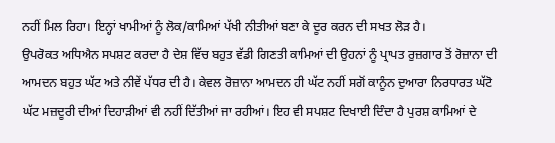ਨਹੀਂ ਮਿਲ ਰਿਹਾ। ਇਨ੍ਹਾਂ ਖਾਮੀਆਂ ਨੂੰ ਲੋਕ/ਕਾਮਿਆਂ ਪੱਖੀ ਨੀਤੀਆਂ ਬਣਾ ਕੇ ਦੂਰ ਕਰਨ ਦੀ ਸਖਤ ਲੋੜ ਹੈ।
ਉਪਰੋਕਤ ਅਧਿਐਨ ਸਪਸ਼ਟ ਕਰਦਾ ਹੈ ਦੇਸ਼ ਵਿੱਚ ਬਹੁਤ ਵੱਡੀ ਗਿਣਤੀ ਕਾਮਿਆਂ ਦੀ ਉਹਨਾਂ ਨੂੰ ਪ੍ਰਾਪਤ ਰੁਜ਼ਗਾਰ ਤੋਂ ਰੋਜ਼ਾਨਾ ਦੀ ਆਮਦਨ ਬਹੁਤ ਘੱਟ ਅਤੇ ਨੀਵੇਂ ਪੱਧਰ ਦੀ ਹੈ। ਕੇਵਲ ਰੋਜ਼ਾਨਾ ਆਮਦਨ ਹੀ ਘੱਟ ਨਹੀਂ ਸਗੋਂ ਕਾਨੂੰਨ ਦੁਆਰਾ ਨਿਰਧਾਰਤ ਘੱਟੋ ਘੱਟ ਮਜ਼ਦੂਰੀ ਦੀਆਂ ਦਿਹਾੜੀਆਂ ਵੀ ਨਹੀਂ ਦਿੱਤੀਆਂ ਜਾ ਰਹੀਆਂ। ਇਹ ਵੀ ਸਪਸ਼ਟ ਦਿਖਾਈ ਦਿੰਦਾ ਹੈ ਪੁਰਸ਼ ਕਾਮਿਆਂ ਦੇ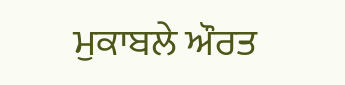ਮੁਕਾਬਲੇ ਔਰਤ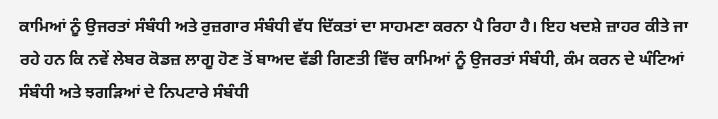ਕਾਮਿਆਂ ਨੂੰ ਉਜਰਤਾਂ ਸੰਬੰਧੀ ਅਤੇ ਰੁਜ਼ਗਾਰ ਸੰਬੰਧੀ ਵੱਧ ਦਿੱਕਤਾਂ ਦਾ ਸਾਹਮਣਾ ਕਰਨਾ ਪੈ ਰਿਹਾ ਹੈ। ਇਹ ਖਦਸ਼ੇ ਜ਼ਾਹਰ ਕੀਤੇ ਜਾ ਰਹੇ ਹਨ ਕਿ ਨਵੇਂ ਲੇਬਰ ਕੋਡਜ਼ ਲਾਗੂ ਹੋਣ ਤੋਂ ਬਾਅਦ ਵੱਡੀ ਗਿਣਤੀ ਵਿੱਚ ਕਾਮਿਆਂ ਨੂੰ ਉਜਰਤਾਂ ਸੰਬੰਧੀ, ਕੰਮ ਕਰਨ ਦੇ ਘੰਟਿਆਂ ਸੰਬੰਧੀ ਅਤੇ ਝਗੜਿਆਂ ਦੇ ਨਿਪਟਾਰੇ ਸੰਬੰਧੀ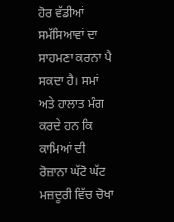ਹੋਰ ਵੱਡੀਆਂ ਸਮੱਸਿਆਵਾਂ ਦਾ ਸਾਹਮਣਾ ਕਰਨਾ ਪੈ ਸਕਦਾ ਹੈ। ਸਮਾਂ ਅਤੇ ਹਾਲਾਤ ਮੰਗ ਕਰਦੇ ਹਨ ਕਿ ਕਾਮਿਆਂ ਦੀ ਰੋਜ਼ਾਨਾ ਘੱਟੋ ਘੱਟ ਮਜ਼ਦੂਰੀ ਵਿੱਚ ਚੋਖਾ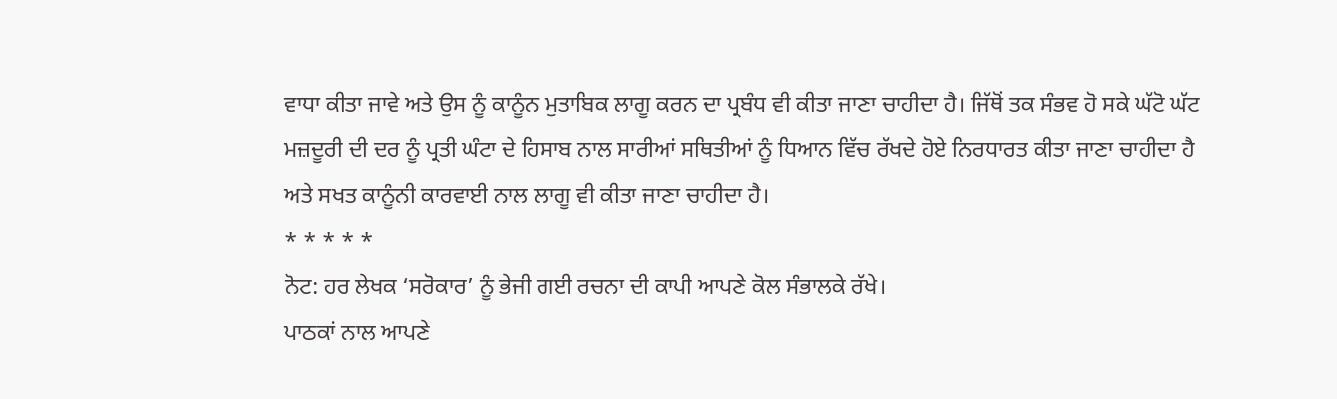ਵਾਧਾ ਕੀਤਾ ਜਾਵੇ ਅਤੇ ਉਸ ਨੂੰ ਕਾਨੂੰਨ ਮੁਤਾਬਿਕ ਲਾਗੂ ਕਰਨ ਦਾ ਪ੍ਰਬੰਧ ਵੀ ਕੀਤਾ ਜਾਣਾ ਚਾਹੀਦਾ ਹੈ। ਜਿੱਥੋਂ ਤਕ ਸੰਭਵ ਹੋ ਸਕੇ ਘੱਟੋ ਘੱਟ ਮਜ਼ਦੂਰੀ ਦੀ ਦਰ ਨੂੰ ਪ੍ਰਤੀ ਘੰਟਾ ਦੇ ਹਿਸਾਬ ਨਾਲ ਸਾਰੀਆਂ ਸਥਿਤੀਆਂ ਨੂੰ ਧਿਆਨ ਵਿੱਚ ਰੱਖਦੇ ਹੋਏ ਨਿਰਧਾਰਤ ਕੀਤਾ ਜਾਣਾ ਚਾਹੀਦਾ ਹੈ ਅਤੇ ਸਖਤ ਕਾਨੂੰਨੀ ਕਾਰਵਾਈ ਨਾਲ ਲਾਗੂ ਵੀ ਕੀਤਾ ਜਾਣਾ ਚਾਹੀਦਾ ਹੈ।
* * * * *
ਨੋਟ: ਹਰ ਲੇਖਕ ‘ਸਰੋਕਾਰ’ ਨੂੰ ਭੇਜੀ ਗਈ ਰਚਨਾ ਦੀ ਕਾਪੀ ਆਪਣੇ ਕੋਲ ਸੰਭਾਲਕੇ ਰੱਖੇ।
ਪਾਠਕਾਂ ਨਾਲ ਆਪਣੇ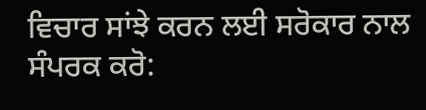ਵਿਚਾਰ ਸਾਂਝੇ ਕਰਨ ਲਈ ਸਰੋਕਾਰ ਨਾਲ ਸੰਪਰਕ ਕਰੋ: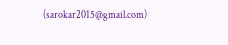(sarokar2015@gmail.com)